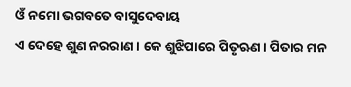ଓଁ ନମୋ ଭଗବତେ ବାସୁଦେବାୟ
ଏ ଦେହେ ଶୁଣ ନରରାଣ। କେ ଶୁଝିପାରେ ପିତୃଋଣ। ପିତାର ମନ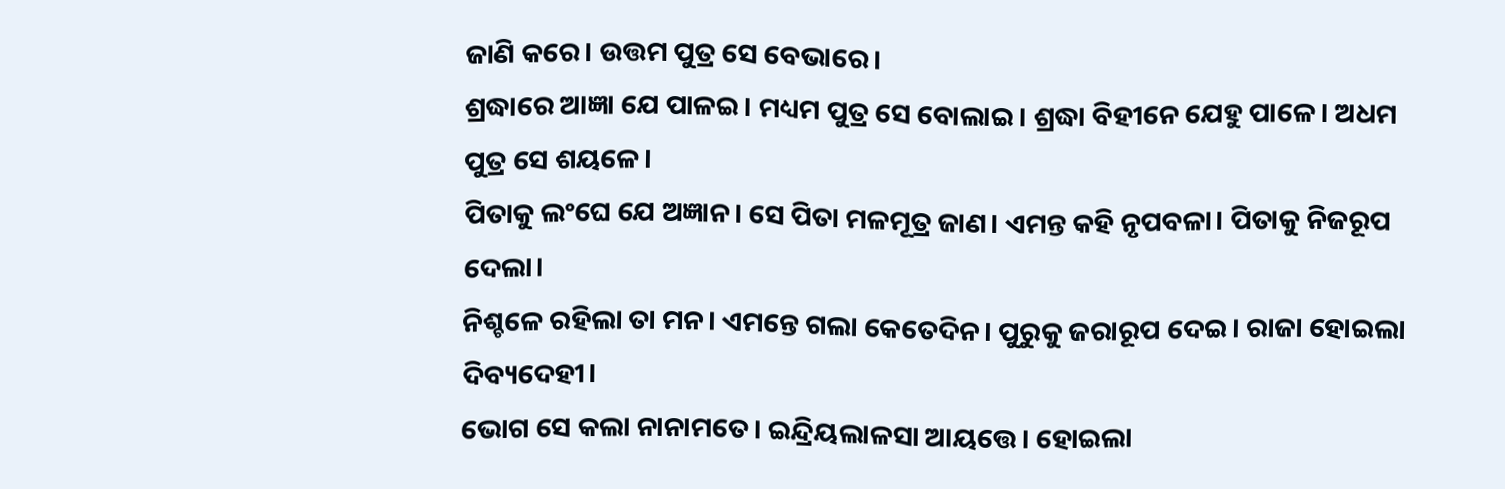ଜାଣି କରେ। ଉତ୍ତମ ପୁତ୍ର ସେ ବେଭାରେ।
ଶ୍ରଦ୍ଧାରେ ଆଜ୍ଞା ଯେ ପାଳଇ। ମଧ୍ୟମ ପୁତ୍ର ସେ ବୋଲାଇ। ଶ୍ରଦ୍ଧା ବିହୀନେ ଯେହୁ ପାଳେ। ଅଧମ ପୁତ୍ର ସେ ଶୟଳେ।
ପିତାକୁ ଲଂଘେ ଯେ ଅଜ୍ଞାନ। ସେ ପିତା ମଳମୂତ୍ର ଜାଣ। ଏମନ୍ତ କହି ନୃପବଳା। ପିତାକୁ ନିଜରୂପ ଦେଲା।
ନିଶ୍ଚଳେ ରହିଲା ତା ମନ। ଏମନ୍ତେ ଗଲା କେତେଦିନ। ପୁରୁକୁ ଜରାରୂପ ଦେଇ। ରାଜା ହୋଇଲା ଦିବ୍ୟଦେହୀ।
ଭୋଗ ସେ କଲା ନାନାମତେ। ଇନ୍ଦ୍ରିୟଲାଳସା ଆୟତ୍ତେ। ହୋଇଲା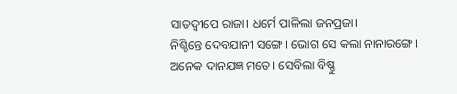ସାତଦ୍ଵୀପେ ରାଜା। ଧର୍ମେ ପାଳିଲା ଜନପ୍ରଜା।
ନିଶ୍ଚିନ୍ତେ ଦେବଯାନୀ ସଙ୍ଗେ। ଭୋଗ ସେ କଲା ନାନାରଙ୍ଗେ। ଅନେକ ଦାନଯଜ୍ଞ ମତେ। ସେବିଲା ବିଷ୍ଣୁ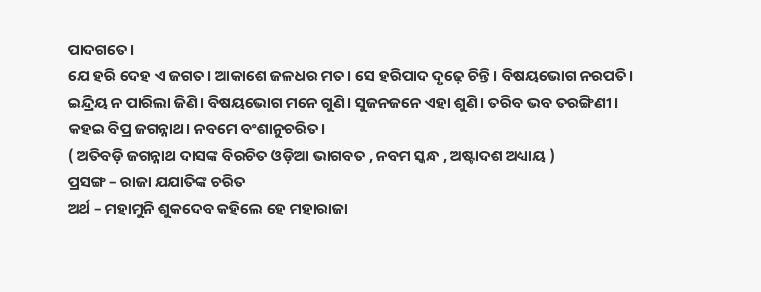ପାଦଗତେ।
ଯେ ହରି ଦେହ ଏ ଜଗତ। ଆକାଶେ ଜଳଧର ମତ। ସେ ହରିପାଦ ଦୃଢ଼େ ଚିନ୍ତି। ବିଷୟଭୋଗ ନରପତି।
ଇନ୍ଦ୍ରିୟ ନ ପାରିଲା ଜିଣି। ବିଷୟଭୋଗ ମନେ ଗୁଣି। ସୁଜନଜନେ ଏହା ଶୁଣି। ତରିବ ଭବ ତରଙ୍ଗିଣୀ।
କହଇ ବିପ୍ର ଜଗନ୍ନାଥ। ନବମେ ବଂଶାନୁଚରିତ।
( ଅତିବଡ଼ି ଜଗନ୍ନାଥ ଦାସଙ୍କ ବିରଚିତ ଓଡ଼ିଆ ଭାଗବତ , ନବମ ସ୍କନ୍ଧ , ଅଷ୍ଟାଦଶ ଅଧ୍ୟାୟ )
ପ୍ରସଙ୍ଗ – ରାଜା ଯଯାତିଙ୍କ ଚରିତ
ଅର୍ଥ – ମହାମୁନି ଶୁକଦେବ କହିଲେ ହେ ମହାରାଜା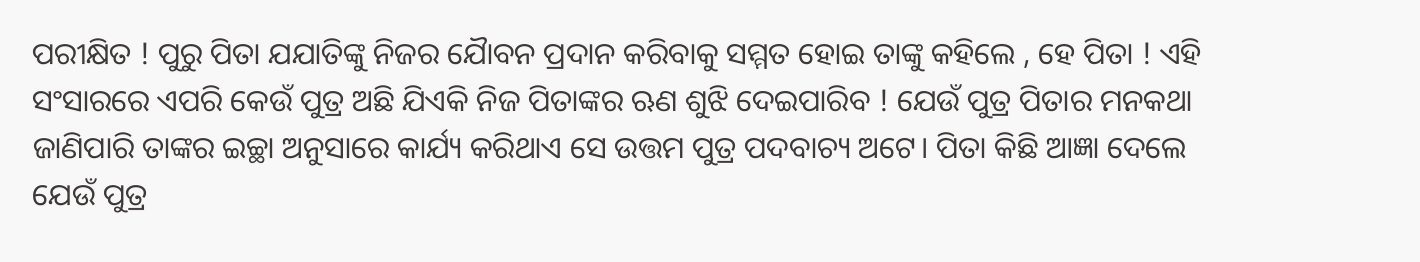ପରୀକ୍ଷିତ ! ପୁରୁ ପିତା ଯଯାତିଙ୍କୁ ନିଜର ଯୋୖବନ ପ୍ରଦାନ କରିବାକୁ ସମ୍ମତ ହୋଇ ତାଙ୍କୁ କହିଲେ , ହେ ପିତା ! ଏହି ସଂସାରରେ ଏପରି କେଉଁ ପୁତ୍ର ଅଛି ଯିଏକି ନିଜ ପିତାଙ୍କର ଋଣ ଶୁଝି ଦେଇପାରିବ ! ଯେଉଁ ପୁତ୍ର ପିତାର ମନକଥା ଜାଣିପାରି ତାଙ୍କର ଇଚ୍ଛା ଅନୁସାରେ କାର୍ଯ୍ୟ କରିଥାଏ ସେ ଉତ୍ତମ ପୁତ୍ର ପଦବାଚ୍ୟ ଅଟେ। ପିତା କିଛି ଆଜ୍ଞା ଦେଲେ ଯେଉଁ ପୁତ୍ର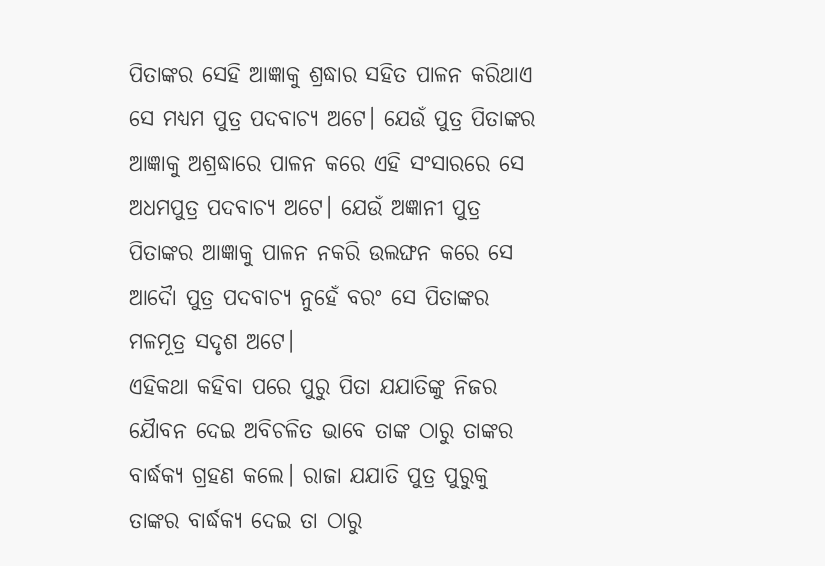ପିତାଙ୍କର ସେହି ଆଜ୍ଞାକୁ ଶ୍ରଦ୍ଧାର ସହିତ ପାଳନ କରିଥାଏ ସେ ମଧ୍ୟମ ପୁତ୍ର ପଦବାଚ୍ୟ ଅଟେ। ଯେଉଁ ପୁତ୍ର ପିତାଙ୍କର ଆଜ୍ଞାକୁ ଅଶ୍ରଦ୍ଧାରେ ପାଳନ କରେ ଏହି ସଂସାରରେ ସେ ଅଧମପୁତ୍ର ପଦବାଚ୍ୟ ଅଟେ। ଯେଉଁ ଅଜ୍ଞାନୀ ପୁତ୍ର ପିତାଙ୍କର ଆଜ୍ଞାକୁ ପାଳନ ନକରି ଉଲଙ୍ଘନ କରେ ସେ ଆଦୋୖ ପୁତ୍ର ପଦବାଚ୍ୟ ନୁହେଁ ବରଂ ସେ ପିତାଙ୍କର ମଳମୂତ୍ର ସଦୃଶ ଅଟେ।
ଏହିକଥା କହିବା ପରେ ପୁରୁ ପିତା ଯଯାତିଙ୍କୁ ନିଜର ଯୋୖବନ ଦେଇ ଅବିଚଳିତ ଭାବେ ତାଙ୍କ ଠାରୁ ତାଙ୍କର ବାର୍ଦ୍ଧକ୍ୟ ଗ୍ରହଣ କଲେ। ରାଜା ଯଯାତି ପୁତ୍ର ପୁରୁକୁ ତାଙ୍କର ବାର୍ଦ୍ଧକ୍ୟ ଦେଇ ତା ଠାରୁ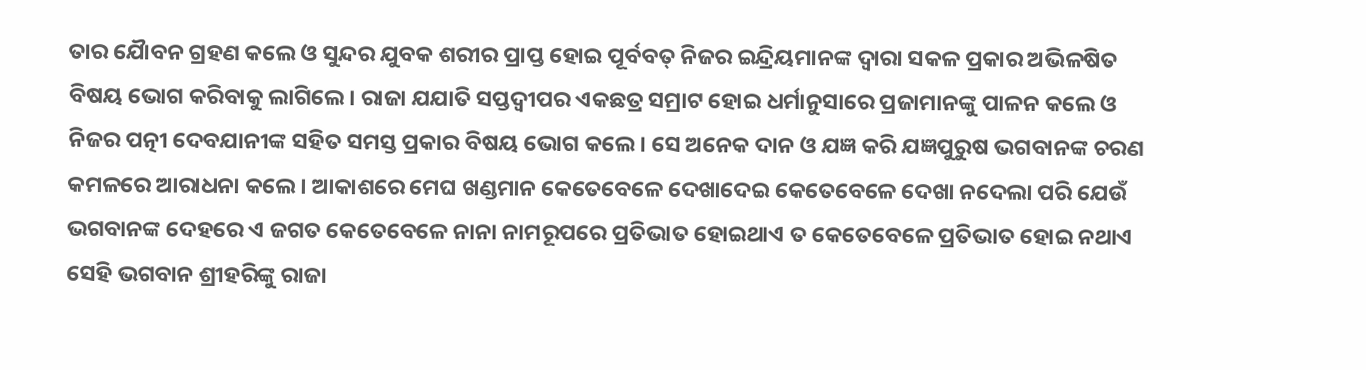ତାର ଯୋୖବନ ଗ୍ରହଣ କଲେ ଓ ସୁନ୍ଦର ଯୁବକ ଶରୀର ପ୍ରାପ୍ତ ହୋଇ ପୂର୍ବବତ୍ ନିଜର ଇନ୍ଦ୍ରିୟମାନଙ୍କ ଦ୍ଵାରା ସକଳ ପ୍ରକାର ଅଭିଳଷିତ ବିଷୟ ଭୋଗ କରିବାକୁ ଲାଗିଲେ। ରାଜା ଯଯାତି ସପ୍ତଦ୍ଵୀପର ଏକଛତ୍ର ସମ୍ରାଟ ହୋଇ ଧର୍ମାନୁସାରେ ପ୍ରଜାମାନଙ୍କୁ ପାଳନ କଲେ ଓ ନିଜର ପତ୍ନୀ ଦେବଯାନୀଙ୍କ ସହିତ ସମସ୍ତ ପ୍ରକାର ବିଷୟ ଭୋଗ କଲେ। ସେ ଅନେକ ଦାନ ଓ ଯଜ୍ଞ କରି ଯଜ୍ଞପୁରୁଷ ଭଗବାନଙ୍କ ଚରଣ କମଳରେ ଆରାଧନା କଲେ। ଆକାଶରେ ମେଘ ଖଣ୍ଡମାନ କେତେବେଳେ ଦେଖାଦେଇ କେତେବେଳେ ଦେଖା ନଦେଲା ପରି ଯେଉଁ ଭଗବାନଙ୍କ ଦେହରେ ଏ ଜଗତ କେତେବେଳେ ନାନା ନାମରୂପରେ ପ୍ରତିଭାତ ହୋଇଥାଏ ତ କେତେବେଳେ ପ୍ରତିଭାତ ହୋଇ ନଥାଏ ସେହି ଭଗବାନ ଶ୍ରୀହରିଙ୍କୁ ରାଜା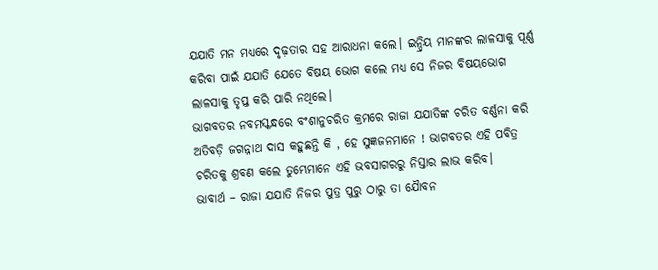ଯଯାତି ମନ ମଧ୍ୟରେ ଦୃଢ଼ତାର ସହ ଆରାଧନା କଲେ। ଇନ୍ଦ୍ରିୟ ମାନଙ୍କର ଲାଳସାକୁ ପୂର୍ଣ୍ଣ କରିବା ପାଇଁ ଯଯାତି ଯେତେ ବିଷୟ ଭୋଗ କଲେ ମଧ୍ୟ ସେ ନିଜର ବିଷୟଭୋଗ ଲାଳସାକୁ ତୃପ୍ତ କରି ପାରି ନଥିଲେ।
ଭାଗବତର ନବମସ୍କନ୍ଧରେ ବଂଶାନୁଚରିତ କ୍ରମରେ ରାଜା ଯଯାତିଙ୍କ ଚରିତ ବର୍ଣ୍ଣନା କରି ଅତିବଡ଼ି ଜଗନ୍ନାଥ ଦାସ କହୁଛନ୍ତି କି , ହେ ସୁଜ୍ଞଜନମାନେ ! ଭାଗବତର ଏହି ପବିତ୍ର ଚରିତକୁ ଶ୍ରବଣ କଲେ ତୁମ୍ଭେମାନେ ଏହି ଭବସାଗରରୁ ନିସ୍ତାର ଲାଭ କରିବ।
ଭାବାର୍ଥ – ରାଜା ଯଯାତି ନିଜର ପୁତ୍ର ପୁରୁ ଠାରୁ ତା ଯୋୖବନ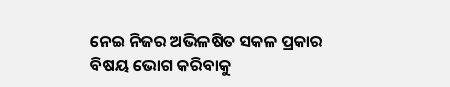ନେଇ ନିଜର ଅଭିଳଷିତ ସକଳ ପ୍ରକାର ବିଷୟ ଭୋଗ କରିବାକୁ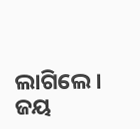ଲାଗିଲେ।
ଜୟ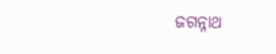ଜଗନ୍ନାଥ